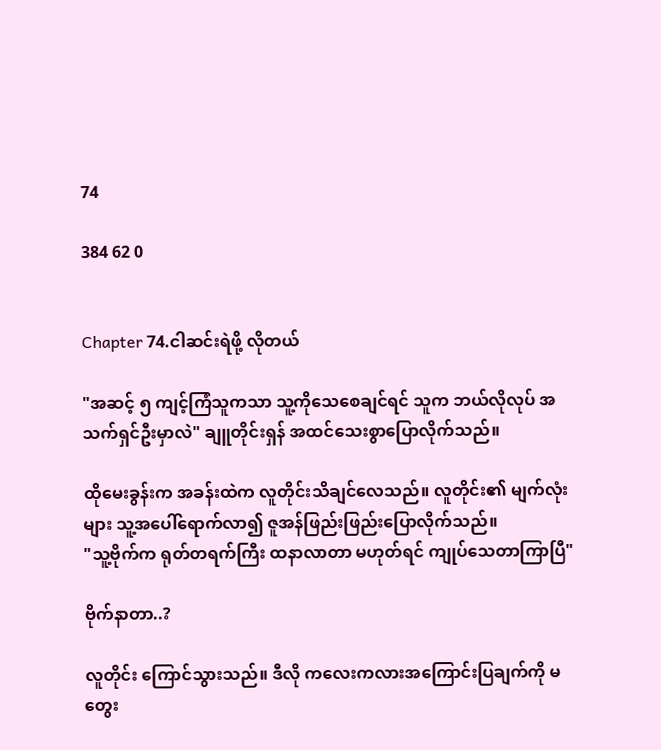74

384 62 0


Chapter 74.ငါဆင်းရဲဖို့ လိုတယ်

"အဆင့် ၅ ကျင့်ကြံသူကသာ သူ့ကိုသေစေချင်ရင် သူက ဘယ်လိုလုပ် အသက်ရှင်ဦးမှာလဲ" ချူတိုင်းရှန် အထင်သေးစွာပြောလိုက်သည်။

ထိုမေးခွန်းက အခန်းထဲက လူတိုင်းသိချင်လေသည်။ လူတိုင်း၏ မျက်လုံးများ သူ့အပေါ်ရောက်လာ၍ ဇူအန်ဖြည်းဖြည်းပြောလိုက်သည်။
"သူ့ဗိုက်က ရုတ်တရက်ကြီး ထနာလာတာ မဟုတ်ရင် ကျုပ်သေတာကြာပြီ"

ဗိုက်နာတာ..?

လူတိုင်း ကြောင်သွားသည်။ ဒီလို ကလေးကလားအကြောင်းပြချက်ကို မတွေး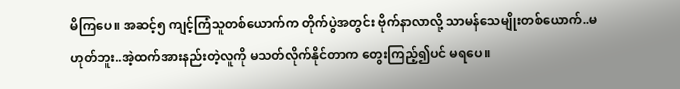မိကြပေ။ အဆင့်၅ ကျင့်ကြံသူတစ်ယောက်က တိုက်ပွဲအတွင်း ဗိုက်နာလာလို့ သာမန်သေမျိုးတစ်ယောက်..မဟုတ်ဘူး..အဲ့ထက်အားနည်းတဲ့လူကို မသတ်လိုက်နိုင်တာက တွေးကြည့်၍ပင် မရပေ။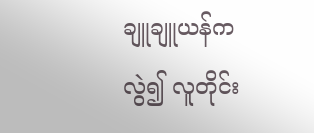ချူချူယန်ကလွဲ၍ လူတိုင်း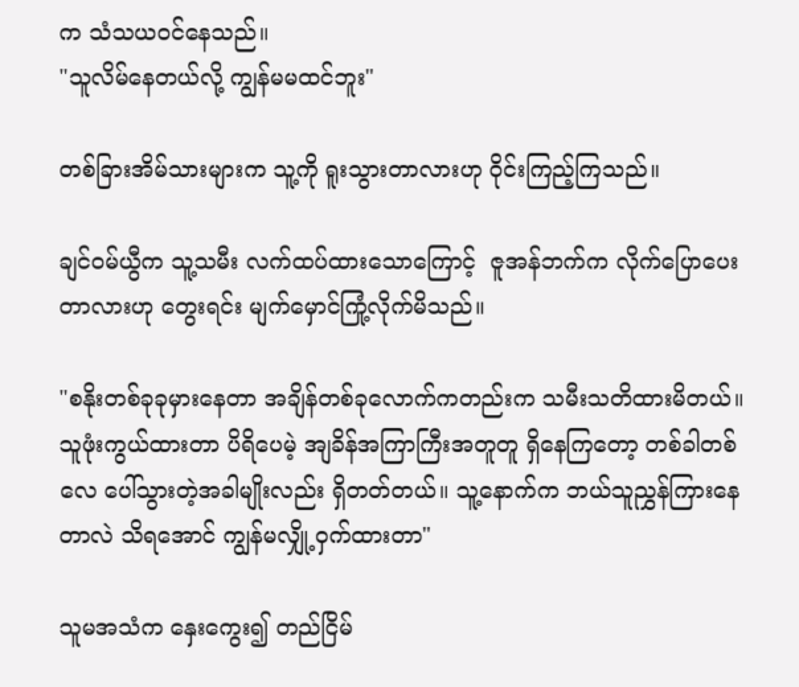က သံသယဝင်နေသည်။
"သူလိမ်နေတယ်လို့ ကျွန်မမထင်ဘူး"

တစ်ခြားအိမ်သားများက သူ့ကို ရူးသွားတာလားဟု ဝိုင်းကြည့်ကြသည်။

ချင်ဝမ်ယွီက သူ့သမီး လက်ထပ်ထားသောကြောင့်  ဇူအန်ဘက်က လိုက်ပြောပေးတာလားဟု တွေးရင်း မျက်မှောင်ကြုံ့လိုက်မိသည်။

"စနိုးတစ်ခုခုမှားနေတာ အချိန်တစ်ခုလောက်ကတည်းက သမီးသတိထားမိတယ်။ သူဖုံးကွယ်ထားတာ ပိရိပေမဲ့ အျခိန်အကြာကြီးအတူတူ ရှိနေကြတော့ တစ်ခါတစ်လေ ပေါ်သွားတဲ့အခါမျိုးလည်း ရှိတတ်တယ်။ သူ့နောက်က ဘယ်သူညွှန်ကြားနေတာလဲ သိရအောင် ကျွန်မလျှို့ဝှက်ထားတာ"

သူမအသံက နှေးကွေး၍ တည်ငြိမ်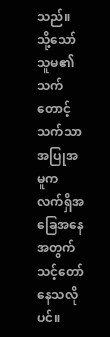သည်။ သို့သော်သူမ၏ သက်တောင့်သက်သာ အပြုအမူက လက်ရှိအခြေအနေအတွက် သင့်တော်နေသလိုပင်။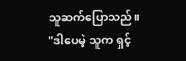သူဆက်ပြောသည်။
"ဒါပေမဲ့ သူက ရှင့်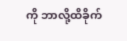ကို ဘာလို့ထိခိုက်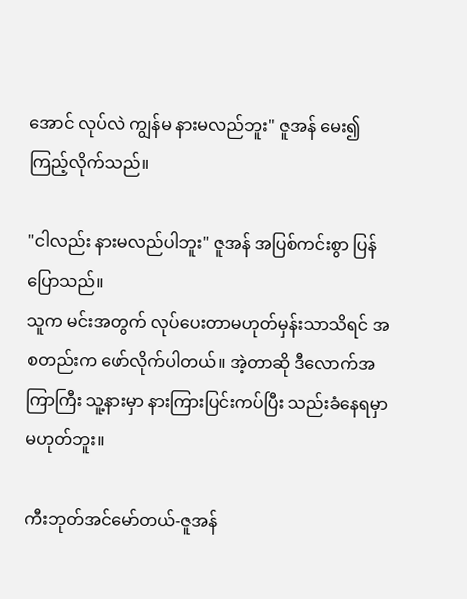အောင် လုပ်လဲ ကျွန်မ နားမလည်ဘူး" ဇူအန် မေး၍ ကြည့်လိုက်သည်။

"ငါလည်း နားမလည်ပါဘူး" ဇူအန် အပြစ်ကင်းစွာ ပြန်ပြောသည်။
သူက မင်းအတွက် လုပ်ပေးတာမဟုတ်မှန်းသာသိရင် အစတည်းက ဖော်လိုက်ပါတယ်။ အဲ့တာဆို ဒီလောက်အကြာကြီး သူ့နားမှာ နားကြားပြင်းကပ်ပြီး သည်းခံနေရမှာ မဟုတ်ဘူး။

ကီးဘုတ်အင်မော်တယ်-ဇူအန်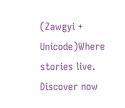(Zawgyi + Unicode)Where stories live. Discover now